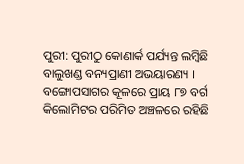ପୁରୀ: ପୁରୀଠୁ କୋଣାର୍କ ପର୍ଯ୍ୟନ୍ତ ଲମ୍ବିଛି ବାଲୁଖଣ୍ଡ ବନ୍ୟପ୍ରାଣୀ ଅଭୟାରଣ୍ୟ । ବଙ୍ଗୋପସାଗର କୂଳରେ ପ୍ରାୟ ୮୭ ବର୍ଗ କିଲୋମିଟର ପରିମିତ ଅଞ୍ଚଳରେ ରହିଛି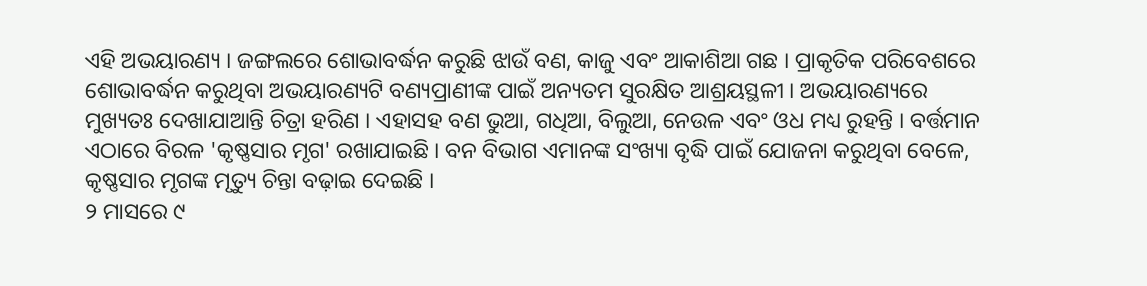ଏହି ଅଭୟାରଣ୍ୟ । ଜଙ୍ଗଲରେ ଶୋଭାବର୍ଦ୍ଧନ କରୁଛି ଝାଉଁ ବଣ, କାଜୁ ଏବଂ ଆକାଶିଆ ଗଛ । ପ୍ରାକୃତିକ ପରିବେଶରେ ଶୋଭାବର୍ଦ୍ଧନ କରୁଥିବା ଅଭୟାରଣ୍ୟଟି ବଣ୍ୟପ୍ରାଣୀଙ୍କ ପାଇଁ ଅନ୍ୟତମ ସୁରକ୍ଷିତ ଆଶ୍ରୟସ୍ଥଳୀ । ଅଭୟାରଣ୍ୟରେ ମୁଖ୍ୟତଃ ଦେଖାଯାଆନ୍ତି ଚିତ୍ରା ହରିଣ । ଏହାସହ ବଣ ଭୁଆ, ଗଧିଆ, ବିଲୁଆ, ନେଉଳ ଏବଂ ଓଧ ମଧ୍ୟ ରୁହନ୍ତି । ବର୍ତ୍ତମାନ ଏଠାରେ ବିରଳ 'କୃଷ୍ଣସାର ମୃଗ' ରଖାଯାଇଛି । ବନ ବିଭାଗ ଏମାନଙ୍କ ସଂଖ୍ୟା ବୃଦ୍ଧି ପାଇଁ ଯୋଜନା କରୁଥିବା ବେଳେ, କୃଷ୍ଣସାର ମୃଗଙ୍କ ମୃତ୍ୟୁ ଚିନ୍ତା ବଢ଼ାଇ ଦେଇଛି ।
୨ ମାସରେ ୯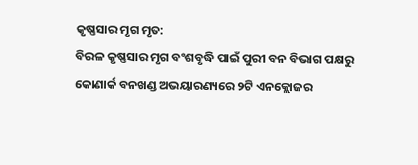କୃଷ୍ଣସାର ମୃଗ ମୃତ:
ବିରଳ କୃଷ୍ଣସାର ମୃଗ ବଂଶବୃଦ୍ଧି ପାଇଁ ପୁରୀ ବନ ବିଭାଗ ପକ୍ଷରୁ କୋଣାର୍କ ବନଖଣ୍ଡ ଅଭୟାରଣ୍ୟରେ ୨ଟି ଏନକ୍ଲୋଜର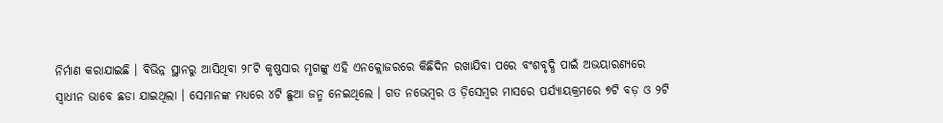ନିର୍ମାଣ କରାଯାଇଛି । ବିଭିନ୍ନ ସ୍ଥାନରୁ ଆସିଥିବା ୨୮ଟି କୃଷ୍ଣସାର ମୃଗଙ୍କୁ ଏହି ଏନକ୍ଲୋଜରରେ କିଛିଦିନ ରଖାଯିବା ପରେ ବଂଶବୃଦ୍ଧି ପାଇଁ ଅଭୟାରଣ୍ୟରେ ସ୍ଵାଧୀନ ଭାବେ ଛଡା ଯାଇଥିଲା । ସେମାନଙ୍କ ମଧ୍ୟରେ ୪ଟି ଛୁଆ ଜନ୍ମ ନେଇଥିଲେ । ଗତ ନଭେମ୍ବର ଓ ଡ଼ିସେମ୍ବର ମାସରେ ପର୍ଯ୍ୟାୟକ୍ରମରେ ୭ଟି ବଡ଼ ଓ ୨ଟି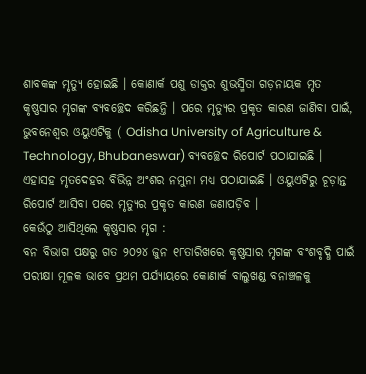ଶାବକଙ୍କ ମୃତ୍ୟୁ ହୋଇଛି । କୋଣାର୍କ ପଶୁ ଡାକ୍ତର ଶୁଭସ୍ମିତା ଗଡ଼ନାୟକ ମୃତ କୃଷ୍ଣସାର ମୃଗଙ୍କ ବ୍ୟବଚ୍ଛେଦ କରିଛନ୍ତି । ପରେ ମୃତ୍ୟୁର ପ୍ରକୃତ କାରଣ ଜାଣିବା ପାଇଁ, ଭୁବନେଶ୍ବର ଓୟୁଏଟିକୁ ( Odisha University of Agriculture & Technology, Bhubaneswar) ବ୍ୟବଚ୍ଛେଦ ରିପୋର୍ଟ ପଠାଯାଇଛି । ଏହାସହ ମୃତଦେହର ବିଭିନ୍ନ ଅଂଶର ନମୁନା ମଧ୍ୟ ପଠାଯାଇଛି । ଓୟୁଏଟିରୁ ଚୂଡ଼ାନ୍ତ ରିପୋର୍ଟ ଆସିବା ପରେ ମୃତ୍ୟୁର ପ୍ରକୃତ କାରଣ ଜଣାପଡ଼ିବ ।
କେଉଁଠୁ ଆସିଥିଲେ କୃଷ୍ଣସାର ମୃଗ :
ବନ ବିଭାଗ ପକ୍ଷରୁ ଗତ ୨୦୨୪ ଜୁନ ୧୮ତାରିଖରେ କୃଷ୍ଣସାର ମୃଗଙ୍କ ବଂଶବୃଦ୍ଧି ପାଇଁ ପରୀକ୍ଷା ମୂଳକ ଭାବେ ପ୍ରଥମ ପର୍ଯ୍ୟାୟରେ କୋଣାର୍କ ବାଲୁଖଣ୍ଡ ବନାଞ୍ଚଳକୁ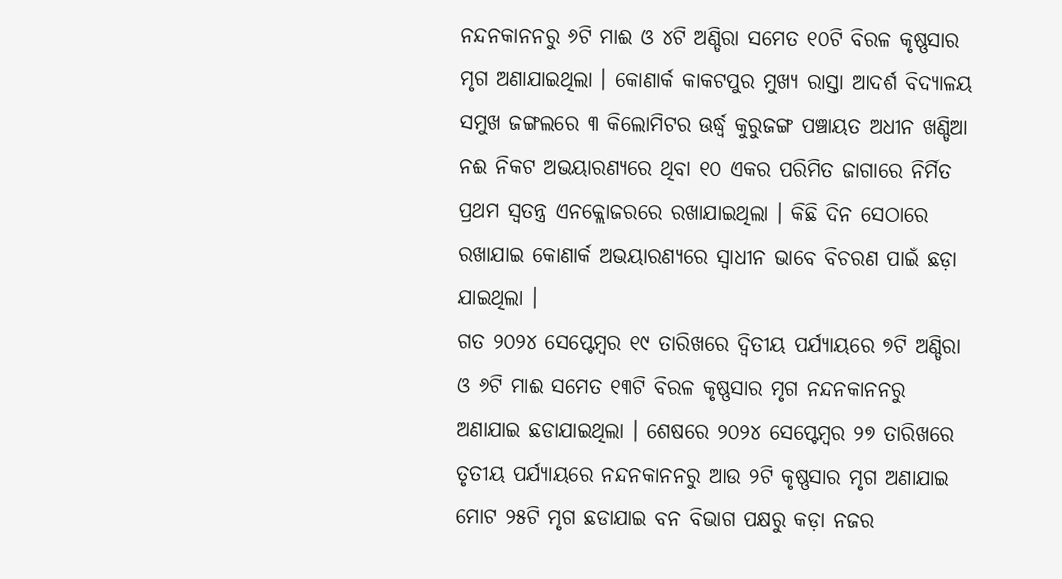ନନ୍ଦନକାନନରୁ ୬ଟି ମାଈ ଓ ୪ଟି ଅଣ୍ଡିରା ସମେତ ୧୦ଟି ବିରଳ କୃଷ୍ଣସାର ମୃଗ ଅଣାଯାଇଥିଲା । କୋଣାର୍କ କାକଟପୁର ମୁଖ୍ୟ ରାସ୍ତା ଆଦର୍ଶ ବିଦ୍ୟାଳୟ ସମୁଖ ଜଙ୍ଗଲରେ ୩ କିଲୋମିଟର ଊର୍ଦ୍ଧ୍ବ କୁରୁଜଙ୍ଗ ପଞ୍ଚାୟତ ଅଧୀନ ଖଣ୍ଡିଆ ନଈ ନିକଟ ଅଭୟାରଣ୍ୟରେ ଥିବା ୧୦ ଏକର ପରିମିତ ଜାଗାରେ ନିର୍ମିତ ପ୍ରଥମ ସ୍ଵତନ୍ତ୍ର ଏନକ୍ଲୋଜରରେ ରଖାଯାଇଥିଲା । କିଛି ଦିନ ସେଠାରେ ରଖାଯାଇ କୋଣାର୍କ ଅଭୟାରଣ୍ୟରେ ସ୍ଵାଧୀନ ଭାବେ ବିଚରଣ ପାଇଁ ଛଡ଼ା ଯାଇଥିଲା ।
ଗତ ୨୦୨୪ ସେପ୍ଟେମ୍ବର ୧୯ ତାରିଖରେ ଦ୍ଵିତୀୟ ପର୍ଯ୍ୟାୟରେ ୭ଟି ଅଣ୍ଡିରା ଓ ୬ଟି ମାଈ ସମେତ ୧୩ଟି ବିରଳ କୃଷ୍ଣସାର ମୃଗ ନନ୍ଦନକାନନରୁ ଅଣାଯାଇ ଛଡାଯାଇଥିଲା । ଶେଷରେ ୨୦୨୪ ସେପ୍ଟେମ୍ବର ୨୭ ତାରିଖରେ ତୃତୀୟ ପର୍ଯ୍ୟାୟରେ ନନ୍ଦନକାନନରୁ ଆଉ ୨ଟି କୃଷ୍ଣସାର ମୃଗ ଅଣାଯାଇ ମୋଟ ୨୫ଟି ମୃଗ ଛଡାଯାଇ ବନ ବିଭାଗ ପକ୍ଷରୁ କଡ଼ା ନଜର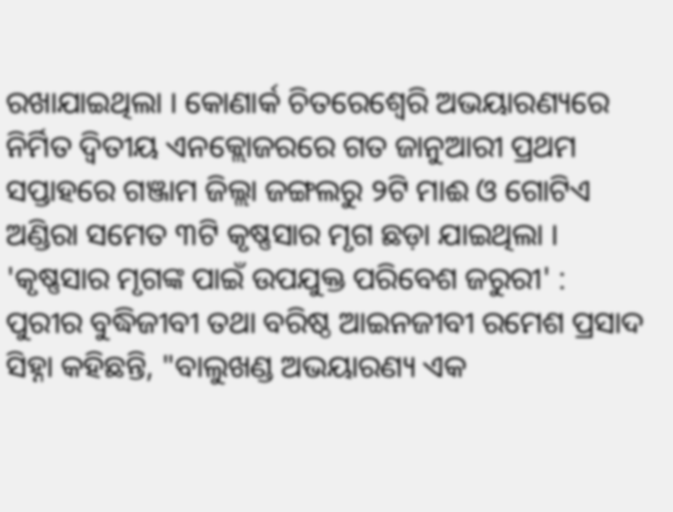ରଖାଯାଇଥିଲା । କୋଣାର୍କ ଚିତରେଶ୍ୱେରି ଅଭୟାରଣ୍ୟରେ ନିର୍ମିତ ଦ୍ଵିତୀୟ ଏନକ୍ଲୋଜରରେ ଗତ ଜାନୁଆରୀ ପ୍ରଥମ ସପ୍ତାହରେ ଗଞ୍ଜାମ ଜିଲ୍ଲା ଜଙ୍ଗଲରୁ ୨ଟି ମାଈ ଓ ଗୋଟିଏ ଅଣ୍ଡିରା ସମେତ ୩ଟି କୃଷ୍ଣସାର ମୃଗ ଛଡ଼ା ଯାଇଥିଲା ।
'କୃଷ୍ଣସାର ମୃଗଙ୍କ ପାଇଁ ଉପଯୁକ୍ତ ପରିବେଶ ଜରୁରୀ' :
ପୁରୀର ବୁଦ୍ଧିଜୀବୀ ତଥା ବରିଷ୍ଠ ଆଇନଜୀବୀ ରମେଶ ପ୍ରସାଦ ସିହ୍ନା କହିଛନ୍ତି, "ବାଲୁଖଣ୍ଡ ଅଭୟାରଣ୍ୟ ଏକ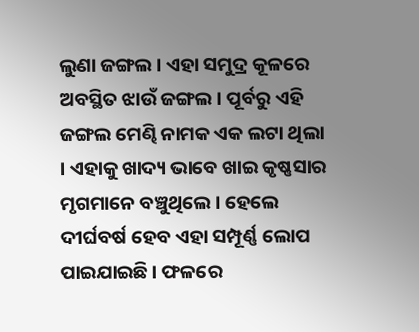ଲୁଣା ଜଙ୍ଗଲ । ଏହା ସମୁଦ୍ର କୂଳରେ ଅବସ୍ଥିତ ଝାଉଁ ଜଙ୍ଗଲ । ପୂର୍ବରୁ ଏହି ଜଙ୍ଗଲ ମେଣ୍ଢି ନାମକ ଏକ ଲଟା ଥିଲା । ଏହାକୁ ଖାଦ୍ୟ ଭାବେ ଖାଇ କୃଷ୍ଣସାର ମୃଗମାନେ ବଞ୍ଚୁଥିଲେ । ହେଲେ ଦୀର୍ଘବର୍ଷ ହେବ ଏହା ସମ୍ପୂର୍ଣ୍ଣ ଲୋପ ପାଇଯାଇଛି । ଫଳରେ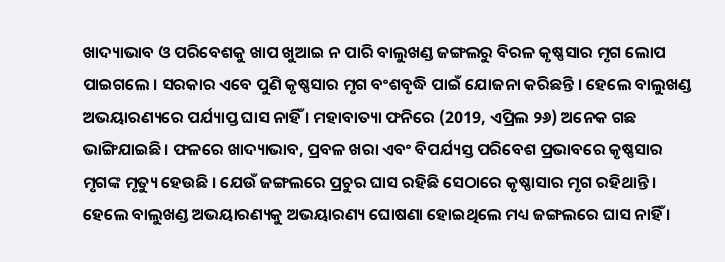ଖାଦ୍ୟାଭାବ ଓ ପରିବେଶକୁ ଖାପ ଖୁଆଇ ନ ପାରି ବାଲୁଖଣ୍ଡ ଜଙ୍ଗଲରୁ ବିରଳ କୃଷ୍ଣସାର ମୃଗ ଲୋପ ପାଇଗଲେ । ସରକାର ଏବେ ପୁଣି କୃଷ୍ଣସାର ମୃଗ ବଂଶବୃଦ୍ଧି ପାଇଁ ଯୋଜନା କରିଛନ୍ତି । ହେଲେ ବାଲୁଖଣ୍ଡ ଅଭୟାରଣ୍ୟରେ ପର୍ଯ୍ୟାପ୍ତ ଘାସ ନାହିଁ । ମହାବାତ୍ୟା ଫନିରେ (2019, ଏପ୍ରିଲ ୨୬) ଅନେକ ଗଛ ଭାଙ୍ଗିଯାଇଛି । ଫଳରେ ଖାଦ୍ୟାଭାବ, ପ୍ରବଳ ଖରା ଏବଂ ବିପର୍ଯ୍ୟସ୍ତ ପରିବେଶ ପ୍ରଭାବରେ କୃଷ୍ଣସାର ମୃଗଙ୍କ ମୃତ୍ୟୁ ହେଉଛି । ଯେଉଁ ଜଙ୍ଗଲରେ ପ୍ରଚୁର ଘାସ ରହିଛି ସେଠାରେ କୃଷ୍ଣାସାର ମୃଗ ରହିଥାନ୍ତି । ହେଲେ ବାଲୁଖଣ୍ଡ ଅଭୟାରଣ୍ୟକୁ ଅଭୟାରଣ୍ୟ ଘୋଷଣା ହୋଇଥିଲେ ମଧ୍ୟ ଜଙ୍ଗଲରେ ଘାସ ନାହିଁ ।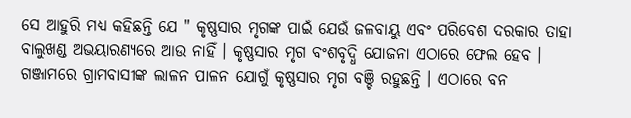ସେ ଆହୁରି ମଧ୍ୟ କହିଛନ୍ତି ଯେ " କୃଷ୍ଣସାର ମୃଗଙ୍କ ପାଇଁ ଯେଉଁ ଜଳବାୟୁ ଏବଂ ପରିବେଶ ଦରକାର ତାହା ବାଲୁଖଣ୍ଡ ଅଭୟାରଣ୍ୟରେ ଆଉ ନାହିଁ । କୃଷ୍ଣସାର ମୃଗ ବଂଶବୃଦ୍ଧି ଯୋଜନା ଏଠାରେ ଫେଲ ହେବ । ଗଞ୍ଜାମରେ ଗ୍ରାମବାସୀଙ୍କ ଲାଳନ ପାଳନ ଯୋଗୁଁ କୃଷ୍ଣସାର ମୃଗ ବଞ୍ଚି ରହୁଛନ୍ତି । ଏଠାରେ ବନ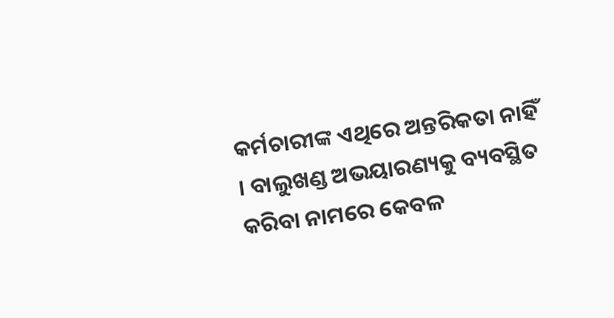କର୍ମଚାରୀଙ୍କ ଏଥିରେ ଅନ୍ତରିକତା ନାହିଁ । ବାଲୁଖଣ୍ଡ ଅଭୟାରଣ୍ୟକୁ ବ୍ୟବସ୍ଥିତ କରିବା ନାମରେ କେବଳ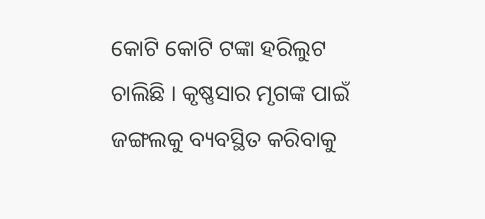କୋଟି କୋଟି ଟଙ୍କା ହରିଲୁଟ ଚାଲିଛି । କୃଷ୍ଣସାର ମୃଗଙ୍କ ପାଇଁ ଜଙ୍ଗଲକୁ ବ୍ୟବସ୍ଥିତ କରିବାକୁ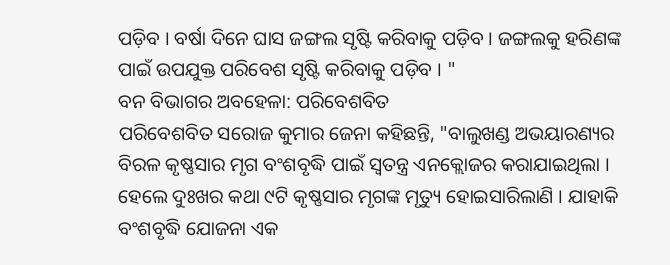ପଡ଼ିବ । ବର୍ଷା ଦିନେ ଘାସ ଜଙ୍ଗଲ ସୃଷ୍ଟି କରିବାକୁ ପଡ଼ିବ । ଜଙ୍ଗଲକୁ ହରିଣଙ୍କ ପାଇଁ ଉପଯୁକ୍ତ ପରିବେଶ ସୃଷ୍ଟି କରିବାକୁ ପଡ଼ିବ । "
ବନ ବିଭାଗର ଅବହେଳା: ପରିବେଶବିତ
ପରିବେଶବିତ ସରୋଜ କୁମାର ଜେନା କହିଛନ୍ତି, "ବାଲୁଖଣ୍ଡ ଅଭୟାରଣ୍ୟର ବିରଳ କୃଷ୍ଣସାର ମୃଗ ବଂଶବୃଦ୍ଧି ପାଇଁ ସ୍ଵତନ୍ତ୍ର ଏନକ୍ଲୋଜର କରାଯାଇଥିଲା । ହେଲେ ଦୁଃଖର କଥା ୯ଟି କୃଷ୍ଣସାର ମୃଗଙ୍କ ମୃତ୍ୟୁ ହୋଇସାରିଲାଣି । ଯାହାକି ବଂଶବୃଦ୍ଧି ଯୋଜନା ଏକ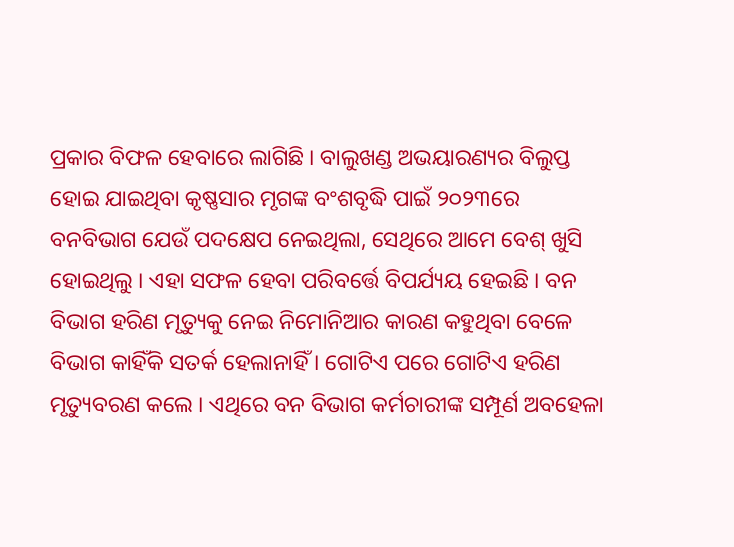ପ୍ରକାର ବିଫଳ ହେବାରେ ଲାଗିଛି । ବାଲୁଖଣ୍ଡ ଅଭୟାରଣ୍ୟର ବିଲୁପ୍ତ ହୋଇ ଯାଇଥିବା କୃଷ୍ଣସାର ମୃଗଙ୍କ ବଂଶବୃଦ୍ଧି ପାଇଁ ୨୦୨୩ରେ ବନବିଭାଗ ଯେଉଁ ପଦକ୍ଷେପ ନେଇଥିଲା, ସେଥିରେ ଆମେ ବେଶ୍ ଖୁସି ହୋଇଥିଲୁ । ଏହା ସଫଳ ହେବା ପରିବର୍ତ୍ତେ ବିପର୍ଯ୍ୟୟ ହେଇଛି । ବନ ବିଭାଗ ହରିଣ ମୃତ୍ୟୁକୁ ନେଇ ନିମୋନିଆର କାରଣ କହୁଥିବା ବେଳେ ବିଭାଗ କାହିଁକି ସତର୍କ ହେଲାନାହିଁ । ଗୋଟିଏ ପରେ ଗୋଟିଏ ହରିଣ ମୃତ୍ୟୁବରଣ କଲେ । ଏଥିରେ ବନ ବିଭାଗ କର୍ମଚାରୀଙ୍କ ସମ୍ପୂର୍ଣ ଅବହେଳା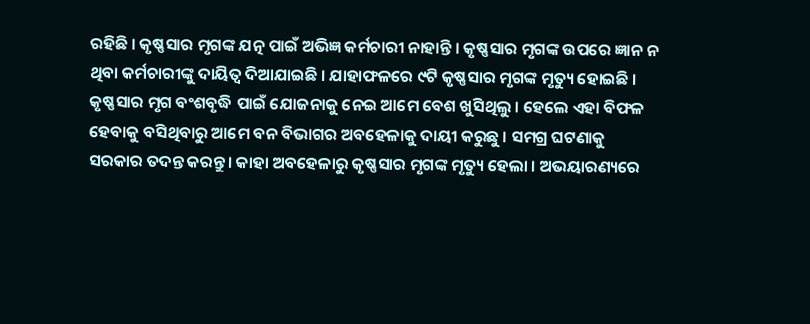ରହିଛି । କୃଷ୍ଣସାର ମୃଗଙ୍କ ଯତ୍ନ ପାଇଁ ଅଭିଜ୍ଞ କର୍ମଚାରୀ ନାହାନ୍ତି । କୃଷ୍ଣସାର ମୃଗଙ୍କ ଉପରେ ଜ୍ଞାନ ନ ଥିବା କର୍ମଚାରୀଙ୍କୁ ଦାୟିତ୍ଵ ଦିଆଯାଇଛି । ଯାହାଫଳରେ ୯ଟି କୃଷ୍ଣସାର ମୃଗଙ୍କ ମୃତ୍ୟୁ ହୋଇଛି । କୃଷ୍ଣସାର ମୃଗ ବଂଶବୃଦ୍ଧି ପାଇଁ ଯୋଜନାକୁ ନେଇ ଆମେ ବେଶ ଖୁସିଥିଲୁ । ହେଲେ ଏହା ବିଫଳ ହେବାକୁ ବସିଥିବାରୁ ଆମେ ବନ ବିଭାଗର ଅବହେଳାକୁ ଦାୟୀ କରୁଛୁ । ସମଗ୍ର ଘଟଣାକୁ ସରକାର ତଦନ୍ତ କରନ୍ତୁ । କାହା ଅବହେଳାରୁ କୃଷ୍ଣସାର ମୃଗଙ୍କ ମୃତ୍ୟୁ ହେଲା । ଅଭୟାରଣ୍ୟରେ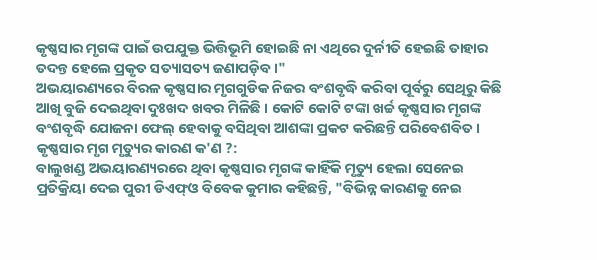କୃଷ୍ଣସାର ମୃଗଙ୍କ ପାଇଁ ଉପଯୁକ୍ତ ଭିତ୍ତିଭୂମି ହୋଇଛି ନା ଏଥିରେ ଦୁର୍ନୀତି ହେଇଛି ତାହାର ତଦନ୍ତ ହେଲେ ପ୍ରକୃତ ସତ୍ୟାସତ୍ୟ ଜଣାପଡ଼ିବ ।"
ଅଭୟାରଣ୍ୟରେ ବିରଳ କୃଷ୍ଣସାର ମୃଗଗୁଡିକ ନିଜର ବଂଶବୃଦ୍ଧି କରିବା ପୂର୍ବରୁ ସେଥିରୁ କିଛି ଆଖି ବୁଜି ଦେଇଥିବା ଦୁଃଖଦ ଖବର ମିଳିଛି । କୋଟି କୋଟି ଟଙ୍କା ଖର୍ଚ୍ଚ କୃଷ୍ଣସାର ମୃଗଙ୍କ ବଂଶବୃଦ୍ଧି ଯୋଜନା ଫେଲ୍ ହେବାକୁ ବସିଥିବା ଆଶଙ୍କା ପ୍ରକଟ କରିଛନ୍ତି ପରିବେଶବିତ ।
କୃଷ୍ଣସାର ମୃଗ ମୃତ୍ୟୁର କାରଣ କ'ଣ ?:
ବାଲୁଖଣ୍ଡ ଅଭୟାରଣ୍ୟରରେ ଥିବା କୃଷ୍ଣସାର ମୃଗଙ୍କ କାହିଁକି ମୃତ୍ୟୁ ହେଲା ସେନେଇ ପ୍ରତିକ୍ରିୟା ଦେଇ ପୁରୀ ଡିଏଫ୍ଓ ବିବେକ କୁମାର କହିଛନ୍ତି, "ବିଭିନ୍ନ କାରଣକୁ ନେଇ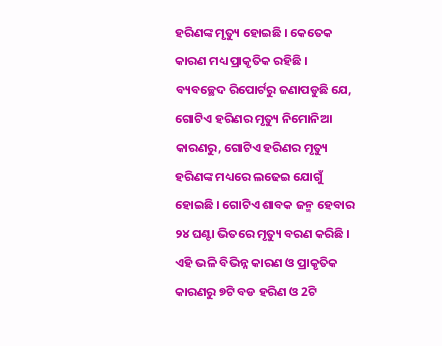ହରିଣଙ୍କ ମୃତ୍ୟୁ ହୋଇଛି । କେତେକ କାରଣ ମଧ୍ୟ ପ୍ରାକୃତିକ ରହିଛି । ବ୍ୟବଚ୍ଛେଦ ରିପୋର୍ଟରୁ ଜଣାପଡୁଛି ଯେ, ଗୋଟିଏ ହରିଣର ମୃତ୍ୟୁ ନିମୋନିଆ କାରଣରୁ, ଗୋଟିଏ ହରିଣର ମୃତ୍ୟୁ ହରିଣଙ୍କ ମଧ୍ୟରେ ଲଢେଇ ଯୋଗୁଁ ହୋଇଛି । ଗୋଟିଏ ଶାବକ ଜନ୍ମ ହେବାର ୨୪ ଘଣ୍ଟା ଭିତରେ ମୃତ୍ୟୁ ବରଣ କରିଛି । ଏହି ଭଳି ବିଭିନ୍ନ କାରଣ ଓ ପ୍ରାକୃତିକ କାରଣରୁ ୭ଟି ବଡ ହରିଣ ଓ 2ଟି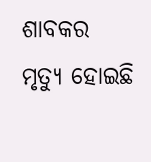ଶାବକର ମୃତ୍ୟୁ ହୋଇଛି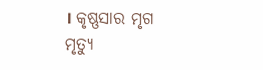। କୃଷ୍ଣସାର ମୃଗ ମୃତ୍ୟୁ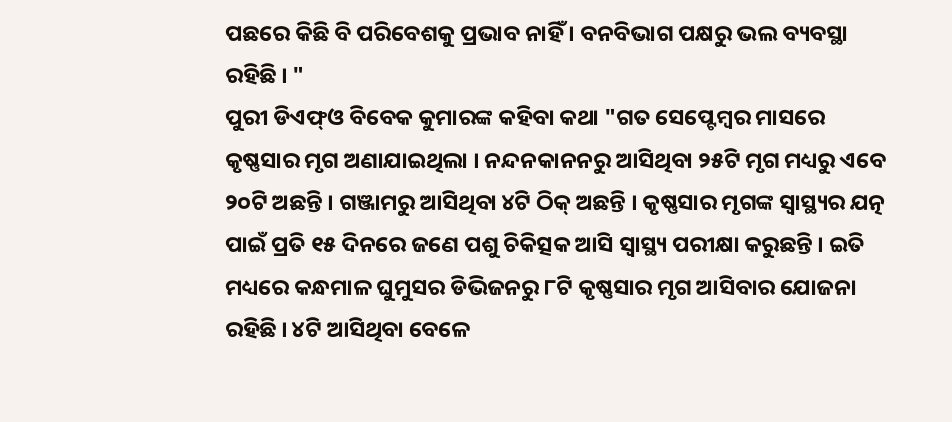ପଛରେ କିଛି ବି ପରିବେଶକୁ ପ୍ରଭାବ ନାହିଁ । ବନବିଭାଗ ପକ୍ଷରୁ ଭଲ ବ୍ୟବସ୍ଥା ରହିଛି । "
ପୁରୀ ଡିଏଫ୍ଓ ବିବେକ କୁମାରଙ୍କ କହିବା କଥା "ଗତ ସେପ୍ଟେମ୍ବର ମାସରେ କୃଷ୍ଣସାର ମୃଗ ଅଣାଯାଇଥିଲା । ନନ୍ଦନକାନନରୁ ଆସିଥିବା ୨୫ଟି ମୃଗ ମଧ୍ୟରୁ ଏବେ ୨୦ଟି ଅଛନ୍ତି । ଗଞ୍ଜାମରୁ ଆସିଥିବା ୪ଟି ଠିକ୍ ଅଛନ୍ତି । କୃଷ୍ଣସାର ମୃଗଙ୍କ ସ୍ବାସ୍ଥ୍ୟର ଯତ୍ନ ପାଇଁ ପ୍ରତି ୧୫ ଦିନରେ ଜଣେ ପଶୁ ଚିକିତ୍ସକ ଆସି ସ୍ବାସ୍ଥ୍ୟ ପରୀକ୍ଷା କରୁଛନ୍ତି । ଇତି ମଧ୍ୟରେ କନ୍ଧମାଳ ଘୁମୁସର ଡିଭିଜନରୁ ୮ଟି କୃଷ୍ଣସାର ମୃଗ ଆସିବାର ଯୋଜନା ରହିଛି । ୪ଟି ଆସିଥିବା ବେଳେ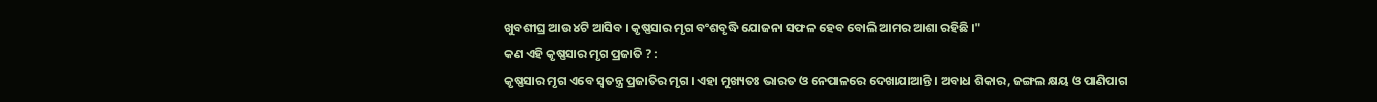ଖୁବଶୀଘ୍ର ଆଉ ୪ଟି ଆସିବ । କୃଷ୍ଣସାର ମୃଗ ବଂଶବୃଦ୍ଧି ଯୋଜନା ସଫଳ ହେବ ବୋଲି ଆମର ଆଶା ରହିଛି ।"
କଣ ଏହି କୃଷ୍ଣସାର ମୃଗ ପ୍ରଜାତି ? :
କୃଷ୍ଣସାର ମୃଗ ଏବେ ସ୍ବତନ୍ତ୍ର ପ୍ରଜାତିର ମୃଗ । ଏହା ମୁଖ୍ୟତଃ ଭାରତ ଓ ନେପାଳରେ ଦେଖାଯାଆନ୍ତି । ଅବାଧ ଶିକାର, ଜଙ୍ଗଲ କ୍ଷୟ ଓ ପାଣିପାଗ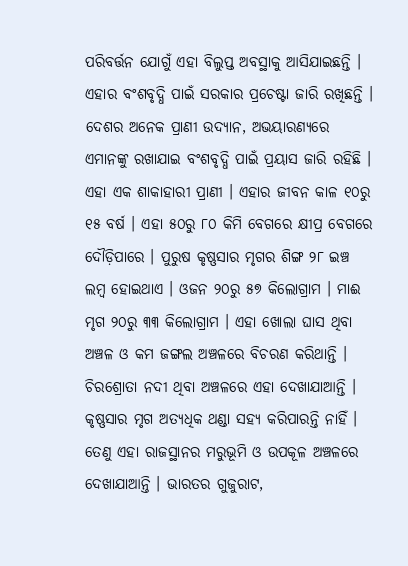ପରିବର୍ତ୍ତନ ଯୋଗୁଁ ଏହା ବିଲୁପ୍ତ ଅବସ୍ଥାକୁ ଆସିଯାଇଛନ୍ତି । ଏହାର ବଂଶବୃଦ୍ଧି ପାଇଁ ସରକାର ପ୍ରଚେଷ୍ଟା ଜାରି ରଖିଛନ୍ତି । ଦେଶର ଅନେକ ପ୍ରାଣୀ ଉଦ୍ୟାନ, ଅଭୟାରଣ୍ୟରେ ଏମାନଙ୍କୁ ରଖାଯାଇ ବଂଶବୃଦ୍ଧି ପାଇଁ ପ୍ରୟାସ ଜାରି ରହିଛି । ଏହା ଏକ ଶାକାହାରୀ ପ୍ରାଣୀ । ଏହାର ଜୀବନ କାଳ ୧୦ରୁ ୧୫ ବର୍ଷ । ଏହା ୫୦ରୁ ୮୦ କିମି ବେଗରେ କ୍ଷୀପ୍ର ବେଗରେ ଦୌଡ଼ିପାରେ । ପୁରୁଷ କୃଷ୍ଣସାର ମୃଗର ଶିଙ୍ଗ ୨୮ ଇଞ୍ଚ ଲମ୍ବ ହୋଇଥାଏ । ଓଜନ ୨୦ରୁ ୫୭ କିଲୋଗ୍ରାମ । ମାଈ ମୃଗ ୨୦ରୁ ୩୩ କିଲୋଗ୍ରାମ । ଏହା ଖୋଲା ଘାସ ଥିବା ଅଞ୍ଚଳ ଓ କମ ଜଙ୍ଗଲ ଅଞ୍ଚଳରେ ବିଚରଣ କରିଥାନ୍ତି । ଚିରଶ୍ରୋତା ନଦୀ ଥିବା ଅଞ୍ଚଳରେ ଏହା ଦେଖାଯାଆନ୍ତି । କୃଷ୍ଣସାର ମୃଗ ଅତ୍ୟଧିକ ଥଣ୍ଡା ସହ୍ୟ କରିପାରନ୍ତି ନାହିଁ । ତେଣୁ ଏହା ରାଜସ୍ଥାନର ମରୁଭୂମି ଓ ଉପକୂଳ ଅଞ୍ଚଳରେ ଦେଖାଯାଆନ୍ତି । ଭାରତର ଗୁଜୁରାଟ,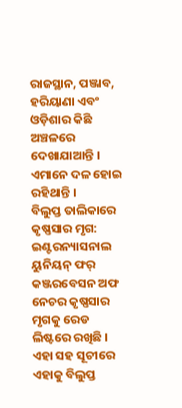ରାଜସ୍ଥାନ, ପଞ୍ଜାବ, ହରିୟାଣା ଏବଂ ଓଡ଼ିଶାର କିଛି ଅଞ୍ଚଳରେ ଦେଖାଯାଆନ୍ତି । ଏମାନେ ଦଳ ହୋଇ ରହିଥାନ୍ତି ।
ବିଲୁପ୍ତ ତାଲିକାରେ କୃଷ୍ଣସାର ମୃଗ:
ଇଣ୍ଟରନ୍ୟାସନାଲ ୟୁନିୟନ୍ ଫର୍ କଞ୍ଜରବେସନ ଅଫ ନେଚର କୃଷ୍ଣସାର ମୃଗକୁ ରେଡ ଲିଷ୍ଟରେ ରଖିଛି । ଏହା ସହ ସୂଚୀରେ ଏହାକୁ ବିଲୁପ୍ତ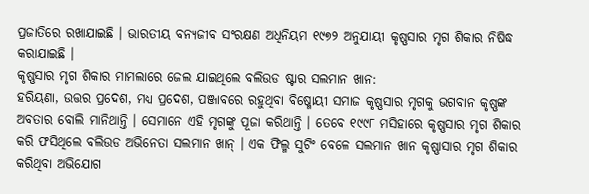ପ୍ରଜାତିରେ ରଖାଯାଇଛି । ଭାରତୀୟ ବନ୍ୟଜୀବ ସଂରକ୍ଷଣ ଅଧିନିୟମ ୧୯୭୨ ଅନୁଯାୟୀ କୃଷ୍ଣସାର ମୃଗ ଶିକାର ନିଷିଦ୍ଧ କରାଯାଇଛି ।
କୃଷ୍ଣସାର ମୃଗ ଶିକାର ମାମଲାରେ ଜେଲ ଯାଇଥିଲେ ବଲିଉଡ ଷ୍ଟାର ସଲମାନ ଖାନ:
ହରିୟଣା, ଉତ୍ତର ପ୍ରଦେଶ, ମଧ୍ୟ ପ୍ରଦେଶ, ପଞ୍ଜାବରେ ରହୁଥିବା ବିଷ୍ମୋୟୀ ସମାଜ କୃଷ୍ଣସାର ମୃଗକୁ ଭଗବାନ କୃଷ୍ଣଙ୍କ ଅବତାର ବୋଲି ମାନିଥାନ୍ତି । ସେମାନେ ଏହି ମୃଗଙ୍କୁ ପୂଜା କରିଥାନ୍ତି । ତେବେ ୧୯୯୮ ମସିହାରେ କୃଷ୍ଣସାର ମୃଗ ଶିକାର କରି ଫସିଥିଲେ ବଲିଉଡ ଅଭିନେତା ସଲମାନ ଖାନ୍ । ଏକ ଫିଲ୍ମ ସୁଟିଂ ବେଳେ ସଲମାନ ଖାନ କୃଷ୍ଣାସାର ମୃଗ ଶିକାର କରିଥିବା ଅଭିଯୋଗ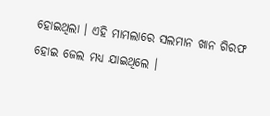ହୋଇଥିଲା । ଏହି ମାମଲାରେ ସଲମାନ ଖାନ ଗିରଫ ହୋଇ ଜେଲ ମଧ୍ୟ ଯାଇଥିଲେ ।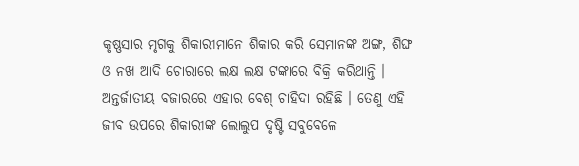କୃଷ୍ଣସାର ମୃଗକୁ ଶିକାରୀମାନେ ଶିକାର କରି ସେମାନଙ୍କ ଅଙ୍ଗ, ଶିଙ୍ଘ ଓ ନଖ ଆଦି ଚୋରାରେ ଲକ୍ଷ ଲକ୍ଷ ଟଙ୍କାରେ ବିକ୍ରି କରିଥାନ୍ତି । ଅନ୍ତର୍ଜାତୀୟ ବଜାରରେ ଏହାର ବେଶ୍ ଚାହିଦା ରହିଛି । ତେଣୁ ଏହି ଜୀବ ଉପରେ ଶିକାରୀଙ୍କ ଲୋଲୁପ ଦୃଷ୍ଟି ସବୁବେଳେ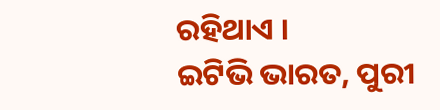ରହିଥାଏ ।
ଇଟିଭି ଭାରତ, ପୁରୀ